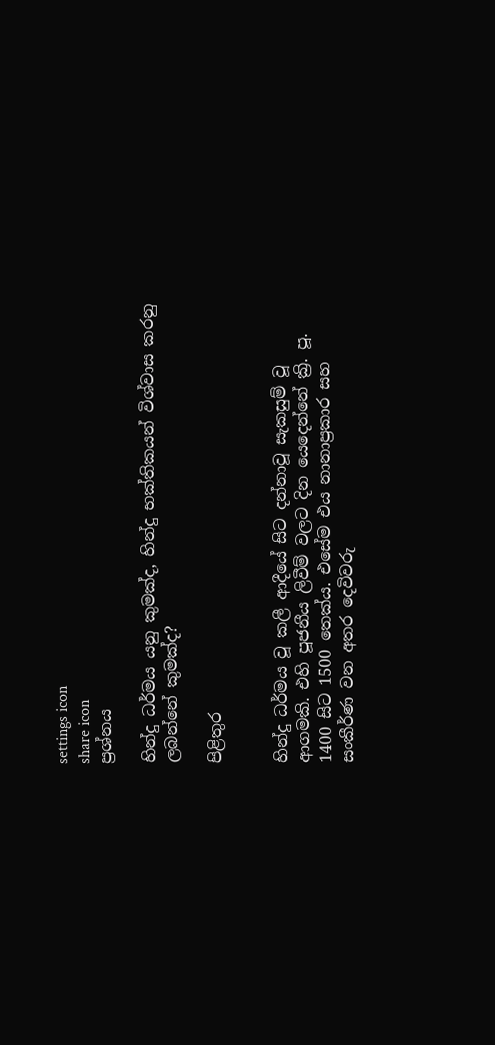settings icon
share icon
ප්‍රශ්නය

හින්දු ධර්මය යනු කුමක්ද, හින්දු භක්තිකයන් විශ්වාස කරනු ලබන්නේ කුමක්ද?

පිළිතුර


හින්දු ධර්මය වූ කලී ආදීයේ සිට දන්නාවූ සැකසුම් වූ ආගමකි. එහි පූජනීය ලිවීම් වලට දින යෙදෙන්නේ ක්‍රි. පූ. 1400 සිට 1500 තෙක්ය. එසේම එය නානාප්‍රකාර සහ සංකීර්ණ වන අතර දෙවිවරු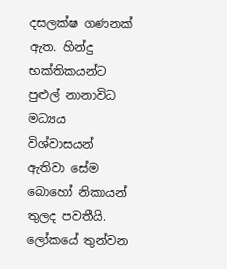දසලක්ෂ ගණනක් ඇත. හින්දු භක්තිකයන්ට පුළුල් නානාවිධ මධ්‍යය විශ්වාසයන් ඇතිවා සේම බොහෝ නිකායන් තුලද පවතීයි. ලෝකයේ තුන්වන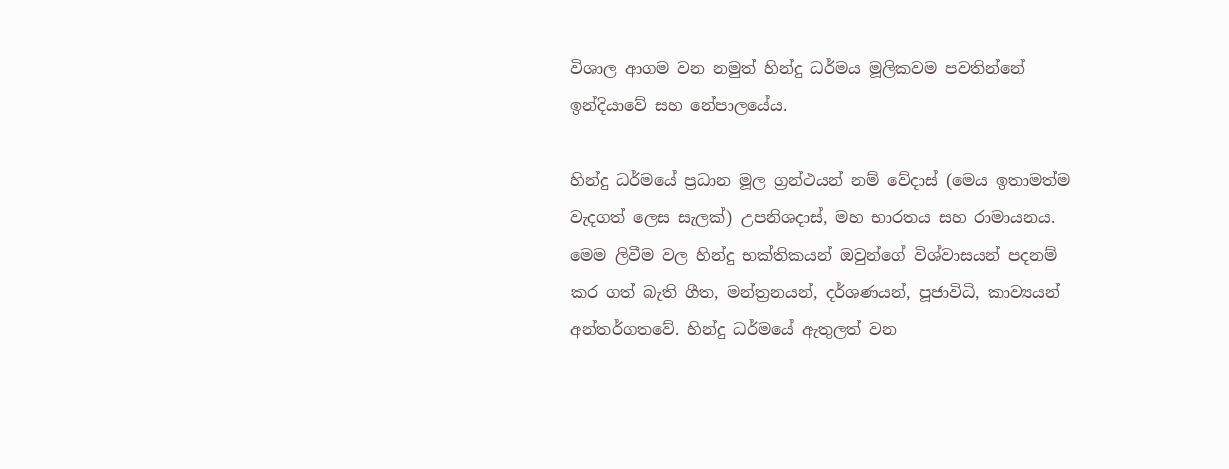විශාල ආගම වන නමුත් හින්දු ධර්මය මූලිකවම පවතින්නේ ඉන්දියාවේ සහ නේපාලයේය.

හින්දු ධර්මයේ ප්‍රධාන මූල ග්‍රන්ථයන් නම් වේදාස් (මෙය ඉතාමත්ම වැදගත් ලෙස සැලක්) උපනිශදාස්, මහ භාරතය සහ රාමායනය. මෙම ලිවීම වල හින්දු භක්තිකයන් ඔවුන්ගේ විශ්වාසයන් පදනම් කර ගත් බැති ගීත, මන්ත්‍රනයන්, දර්ශණයන්, පූජාවිධි, කාව්‍යයන් අන්තර්ගතවේ. හින්දු ධර්මයේ ඇතුලත් වන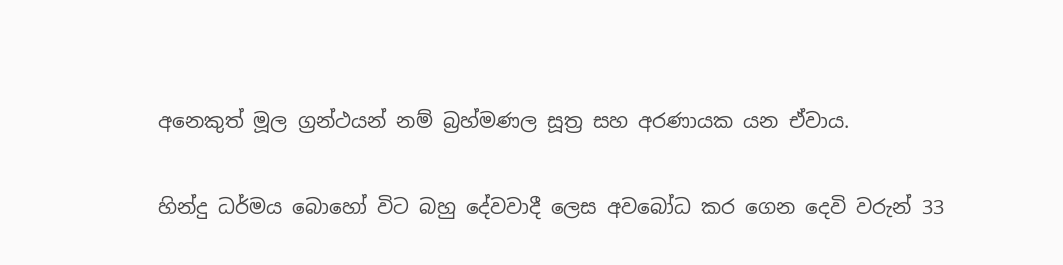අනෙකුත් මූල ග්‍රන්ථයන් නම් බ්‍රහ්මණල සූත්‍ර සහ අරණායක යන ඒවාය.

හින්දු ධර්මය බොහෝ විට බහු දේවවාදී ලෙස අවබෝධ කර ගෙන දෙවි වරුන් 33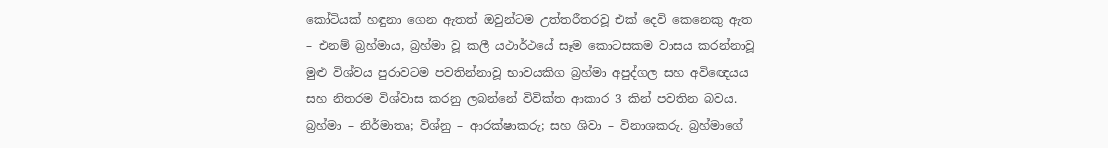කෝටියක් හඳුනා ගෙන ඇතත් ඔවුන්ටම උත්තරීතරවූ එක් දෙවි කෙනෙකු ඇත – එනම් බ්‍රහ්මාය, බ්‍රහ්මා වූ කලී යථාර්ථයේ සෑම කොටසකම වාසය කරන්නාවූ මුළු විශ්වය පුරාවටම පවතින්නාවූ භාවයකිග බ්‍රහ්මා අපුද්ගල සහ අවිඥෙයය සහ නිතරම විශ්වාස කරනු ලබන්නේ විවික්ත ආකාර 3 කින් පවතින බවය. බ්‍රහ්මා – නිර්මාතෘ; විශ්නු – ආරක්ෂාකරු; සහ ශිවා – විනාශකරු. බ්‍රහ්මාගේ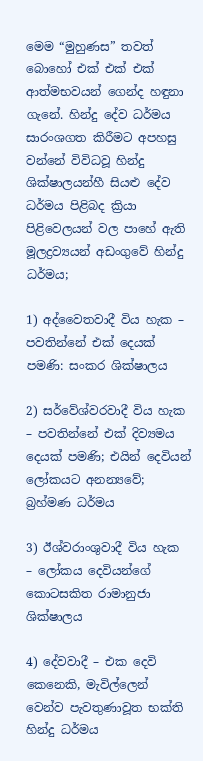මෙම “මුහුණස” තවත් බොහෝ එක් එක් එක් ආත්මභවයන් ගෙන්ද හඳුනා ගැනේ. හින්දු දේව ධර්මය සාරංශගත කිරීමට අපහසු වන්නේ විවිධවූ හින්දු ශික්ෂාලයන්හී සියළු දේව ධර්මය පිළිබද ක්‍රියා පිළිවෙලයන් වල පාහේ ඇති මූලද්‍රව්‍යයන් අඩංගුවේ හින්දු ධර්මය;

1) අද්වෛතවාදී විය හැක – පවතින්නේ එක් දෙයක් පමණි: සංකර ශික්ෂාලය

2) සර්වේශ්වරවාදී විය හැක – පවතින්නේ එක් දිව්‍යමය දෙයක් පමණි; එයින් දෙවියන් ලෝකයට අනන්‍යවේ; බ්‍රහ්මණ ධර්මය

3) ඊශ්වරාංශුවාදී විය හැක – ලෝකය දෙවියන්ගේ කොටසකිත රාමානුජා ශික්ෂාලය

4) දේවවාදී – එක දෙවි කෙනෙකි, මැවිල්ලෙන් වෙන්ව පැවතුණාවූත භක්ති හින්දු ධර්මය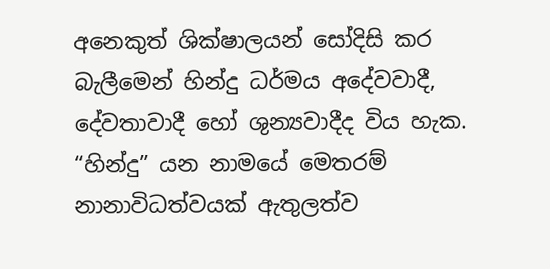අනෙකුත් ශික්ෂාලයන් සෝදිසි කර බැලීමෙන් හින්දු ධර්මය අදේවවාදී, දේවතාවාදී හෝ ශුන්‍යවාදීද විය හැක. “හින්දු” යන නාමයේ මෙතරම් නානාවිධත්වයක් ඇතුලත්ව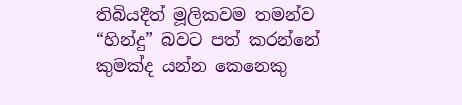තිබියදීත් මූලිකවම තමන්ව “හින්දු” බවට පත් කරන්නේ කුමක්ද යන්න කෙනෙකු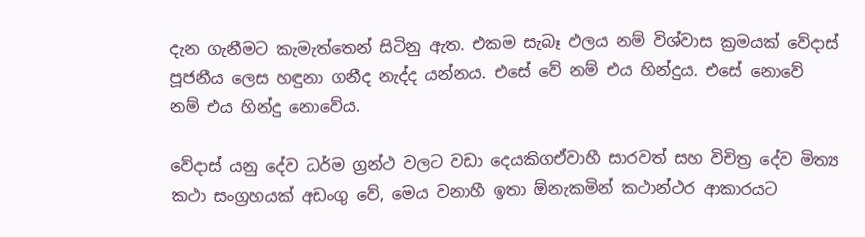දැන ගැනීමට කැමැත්තෙන් සිටිනු ඇත. එකම සැබෑ ඵලය නම් විශ්වාස ක්‍රමයක් වේදාස් පූජනීය ලෙස හඳුනා ගනීද නැද්ද යන්නය. එසේ වේ නම් එය හින්දුය. එසේ නොවේ නම් එය හින්දු නොවේය.

වේදාස් යනු දේව ධර්ම ග්‍රන්ථ වලට වඩා දෙයකිගඒවාහී සාරවත් සහ විචිත්‍ර දේව මිත්‍ය කථා සංග්‍රහයක් අඩංගු වේ, මෙය වනාහී ඉතා ඕනැකමින් කථාන්ථර ආකාරයට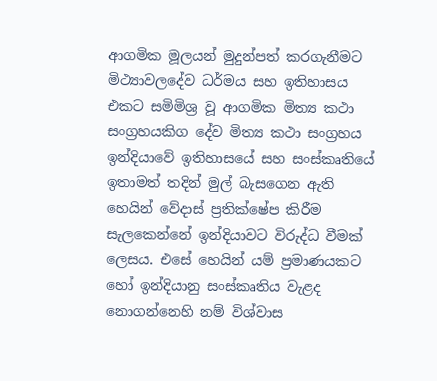ආගමික මූලයන් මුදුන්පත් කරගැනීමට මිථ්‍යාවලදේව ධර්මය සහ ඉතිහාසය එකට සමිමිශ්‍ර වූ ආගමික මිත්‍ය කථා සංග්‍රහයකිග දේව මිත්‍ය කථා සංග්‍රහය ඉන්දියාවේ ඉතිහාසයේ සහ සංස්කෘතියේ ඉතාමත් තදින් මුල් බැසගෙන ඇති හෙයින් වේදාස් ප්‍රතික්ෂේප කිරීම සැලකෙන්නේ ඉන්දියාවට විරුද්ධ වීමක් ලෙසය. එසේ හෙයින් යම් ප්‍රමාණයකට හෝ ඉන්දියානු සංස්කෘතිය වැළද නොගන්නෙහි නම් විශ්වාස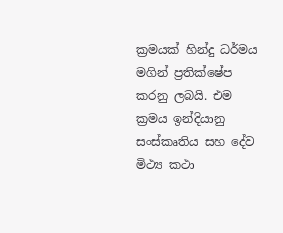ක්‍රමයක් හින්දු ධර්මය මගින් ප්‍රතික්ෂේප කරනු ලබයි. එම ක්‍රමය ඉන්දියානු සංස්කෘතිය සහ දේව මිථ්‍ය කථා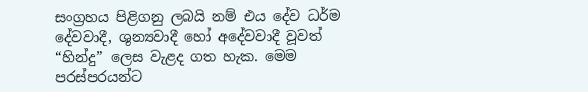සංග්‍රහය පිළිගනු ලබයි නම් එය දේව ධර්ම දේවවාදී, ශුන්‍යවාදී හෝ අදේවවාදී වූවත් “හින්දු” ලෙස වැළද ගත හැක. මෙම පරස්පරයන්ට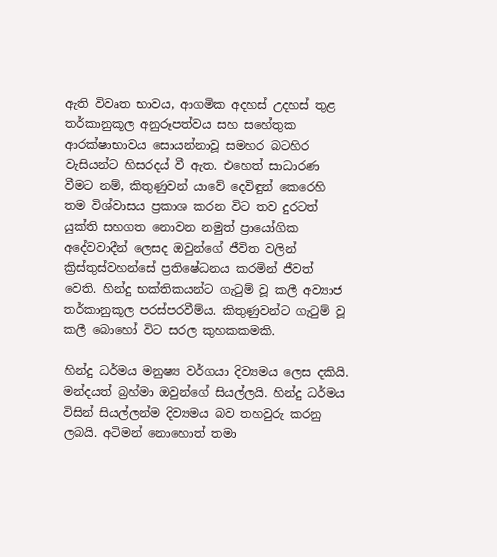ඇති විවෘත භාවය, ආගමික අදහස් උදහස් තුළ තර්කානුකූල අනුරූපත්වය සහ සහේතුක ආරක්ෂාභාවය සොයන්නාවූ සමහර බටහිර වැසියන්ට හිසරදය් වී ඇත. එහෙත් සාධාරණ වීමට නම්, කිතුණුවන් යාවේ දෙවිඳුන් කෙරෙහි තම විශ්වාසය ප්‍රකාශ කරන විට තව දුරටත් යුක්ති සහගත නොවන නමුත් ප්‍රායෝගික අදේවවාදීන් ලෙසද ඔවුන්ගේ ජීවිත වලින් ක්‍රිස්තුස්වහන්සේ ප්‍රතිෂේධනය කරමින් ජීවත් වෙති. හින්දු භක්තිකයන්ට ගැටුම් වූ කලී අව්‍යාජ තර්කානුකූල පරස්පරවීම්ය. කිතුණුවන්ට ගැටුම් වූ කලී බොහෝ විට සරල කුහකකමකි.

හින්දු ධර්මය මනුෂ්‍ය වර්ගයා දිව්‍යමය ලෙස දකියි. මන්දයත් බ්‍රහ්මා ඔවුන්ගේ සියල්ලයි. හින්දු ධර්මය විසින් සියල්ලන්ම දිව්‍යමය බව තහවුරු කරනු ලබයි. අටිමන් නොහොත් තමා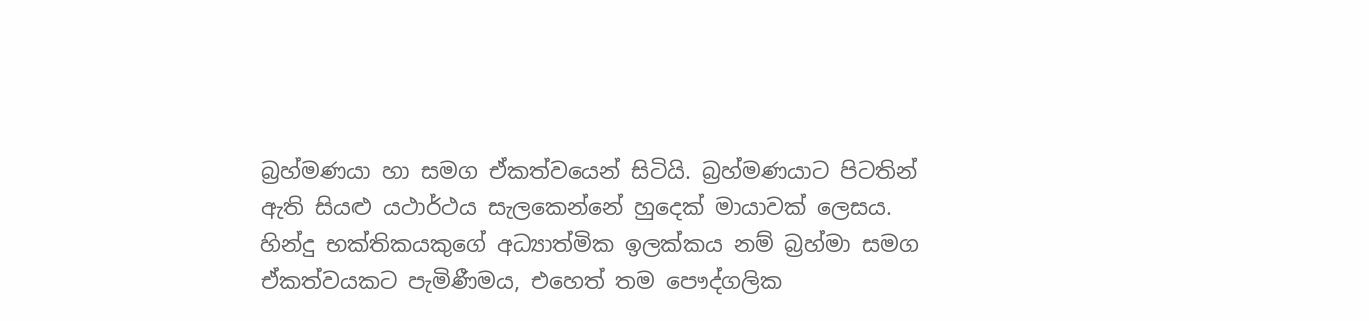බ්‍රහ්මණයා හා සමග ඒකත්වයෙන් සිටියි. බ්‍රහ්මණයාට පිටතින් ඇති සියළු යථාර්ථය සැලකෙන්නේ හුදෙක් මායාවක් ලෙසය. හින්දු භක්තිකයකුගේ අධ්‍යාත්මික ඉලක්කය නම් බ්‍රහ්මා සමග ඒකත්වයකට පැමිණීමය, එහෙත් තම පෞද්ගලික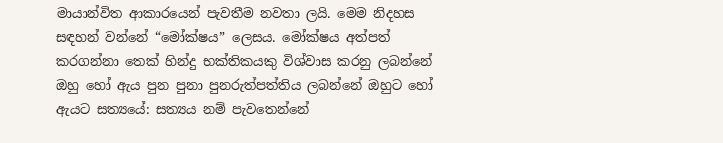මායාන්විත ආකාරයෙන් පැවතීම නවතා ලයි. මෙම නිදහස සඳහන් වන්නේ “මෝක්ෂය” ලෙසය. මෝක්ෂය අත්පත් කරගන්නා තෙක් හින්දු භක්තිකයකු විශ්වාස කරනු ලබන්නේ ඔහු හෝ ඇය පුන පුනා පුනරුත්පත්තිය ලබන්නේ ඔහුට හෝ ඇයට සත්‍යයේ: සත්‍යය නම් පැවතෙන්නේ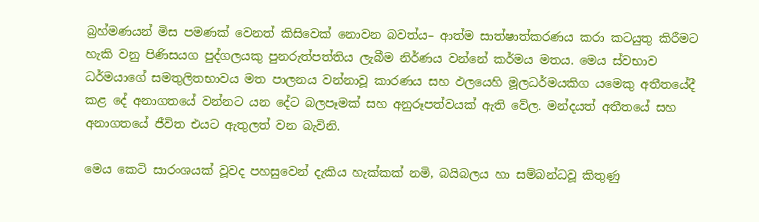බ්‍රහ්මණයන් මිස පමණක් වෙනත් කිසිවෙක් නොවන බවත්ය– ආත්ම සාත්ෂාත්කරණය කරා කටයුතු කිරීමට හැකි වනු පිණිසයග පුද්ගලයකු පුනරුත්පත්තිය ලැබීම නිර්ණය වන්නේ කර්මය මතය. මෙය ස්වභාව ධර්මයාගේ සමතුලිතභාවය මත පාලනය වන්නාවූ කාරණය සහ ඵලයෙහි මූලධර්මයකිග යමෙකු අතීතයේදී කළ දේ අනාගතයේ වන්නට යන දේට බලපෑමක් සහ අනුරූපත්වයක් ඇති වේල. මන්දයත් අතීතයේ සහ අනාගතයේ ජීවිත එයට ඇතුලත් වන බැවිනි.

මෙය කෙටි සාරංශයක් වූවද පහසුවෙන් දැකිය හැක්කක් නමි, බයිබලය හා සම්බන්ධවූ කිතුණු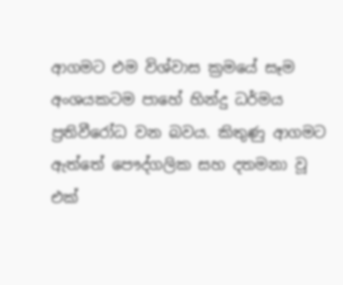ආගමට එම විශ්වාස ක්‍රමයේ සෑම අංශයකටම පාහේ හින්දු ධර්මය ප්‍රතිවීරෝධ වන බවය. කිතුණු ආගමට ඇත්තේ පෞද්ගලික සහ දතමනා වූ එක්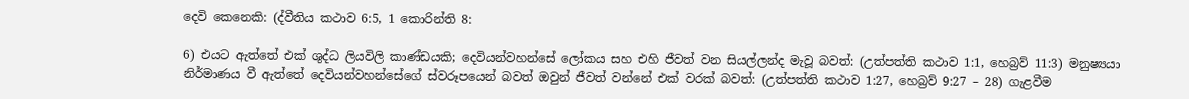දෙවි කෙනෙකි: (ද්වීතිය කථාව 6:5, 1 කොරින්ති 8:

6) එයට ඇත්තේ එක් ශුද්ධ ලියවිලි කාණ්ඩයකි; දෙවියන්වහන්සේ ලෝකය සහ එහි ජීවත් වන සියල්ලන්ද මැවූ බවත්: (උත්පත්ති කථාව 1:1, හෙබ්‍රව් 11:3) මනුෂ්‍යයා නිර්මාණය වී ඇත්තේ දෙවියන්වහන්සේගේ ස්වරූපයෙන් බවත් ඔවුන් ජීවත් වන්නේ එක් වරක් බවත්: (උත්පත්ති කථාව 1:27, හෙබ්‍රව් 9:27 – 28) ගැළවීම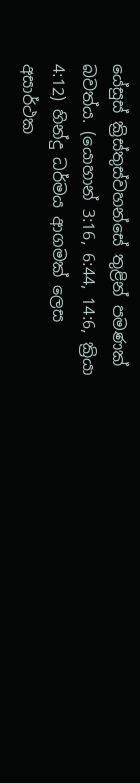යේසුස් ක්‍රිස්තුස්වහන්සේ තුළින් පමණක් බවත්ය. (යොහාන් 3:16, 6:44, 14:6, ක්‍රියා 4:12) හින්දු ධර්මය ආගමක් ලෙස අසාර්ථක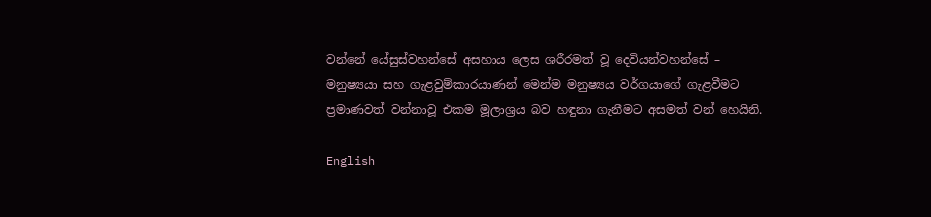වන්නේ යේසුස්වහන්සේ අසහාය ලෙස ශරීරමත් වූ දෙවියන්වහන්සේ – මනුෂ්‍යයා සහ ගැළවුම්කාරයාණන් මෙන්ම මනුෂ්‍යය වර්ගයාගේ ගැළවීමට ප්‍රමාණවත් වන්නාවූ එකම මූලාශ්‍රය බව හඳුනා ගැනීමට අසමත් වන් හෙයිනි.

English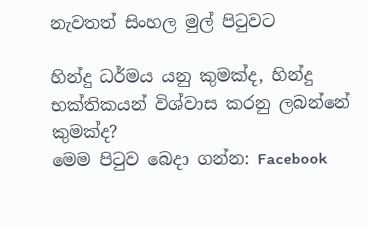නැවතත් සිංහල මුල් පිටුවට

හින්දු ධර්මය යනු කුමක්ද, හින්දු භක්තිකයන් විශ්වාස කරනු ලබන්නේ කුමක්ද?
මෙම පිටුව බෙදා ගන්න: Facebook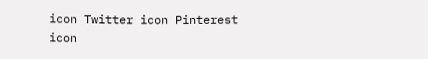icon Twitter icon Pinterest icon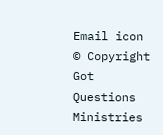Email icon
© Copyright Got Questions Ministries